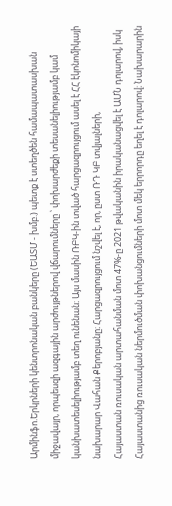Արմինֆո.Երկրների կենտրոնական բանկերը (ԵԱՏՄ - խմբ.) պետք է ստեղծեն համապատասխան միջավայր, որպեսզի ազգային արժույթներով վճարումները ՝ փոխարժեքի տեսանելիությամբ կամ կանխատեսելիությամբ տեղ ունենան։ Այս մասին ՌԲԿ-ին տված հարցազրույցում ասել է ՀՀ էկոնոմիկայի նախարար Վահան Քերոբյանը։ Հարցազրույցում նշվել է, որ, ըստ ՌԴ ԿԲ տվյալների,
Հայաստան ռուսական արտահանման մոտ 47%-ը 2021 թվականին իրականացվել է ԱՄՆ դոլարով, իսկ Հայաստանից ռուսական ներմուծման փոխանցումների մոտ մեկ երրորդը եղել է դոլարով։ Նախարարին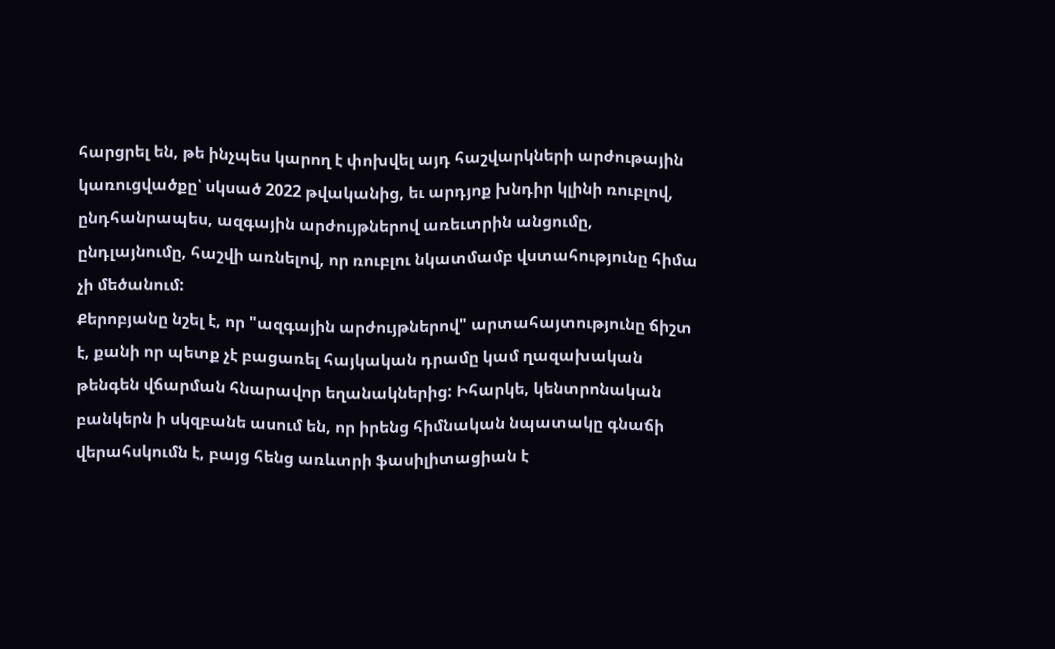հարցրել են, թե ինչպես կարող է փոխվել այդ հաշվարկների արժութային կառուցվածքը՝ սկսած 2022 թվականից, եւ արդյոք խնդիր կլինի ռուբլով, ընդհանրապես, ազգային արժույթներով առեւտրին անցումը, ընդլայնումը, հաշվի առնելով, որ ռուբլու նկատմամբ վստահությունը հիմա չի մեծանում:
Քերոբյանը նշել է, որ "ազգային արժույթներով" արտահայտությունը ճիշտ է, քանի որ պետք չէ բացառել հայկական դրամը կամ ղազախական թենգեն վճարման հնարավոր եղանակներից: Իհարկե, կենտրոնական բանկերն ի սկզբանե ասում են, որ իրենց հիմնական նպատակը գնաճի վերահսկումն է, բայց հենց առևտրի ֆասիլիտացիան է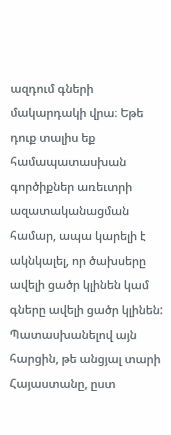ազդում գների մակարդակի վրա։ Եթե դուք տալիս եք համապատասխան գործիքներ առեւտրի ազատականացման համար, ապա կարելի է ակնկալել, որ ծախսերը ավելի ցածր կլինեն կամ գները ավելի ցածր կլինեն: Պատասխանելով այն հարցին, թե անցյալ տարի Հայաստանը, ըստ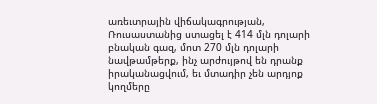առեւտրային վիճակագրության, Ռուսաստանից ստացել է 414 մլն դոլարի բնական գազ, մոտ 270 մլն դոլարի նավթամթերք, ինչ արժույթով են դրանք իրականացվում, եւ մտադիր չեն արդյոք կողմերը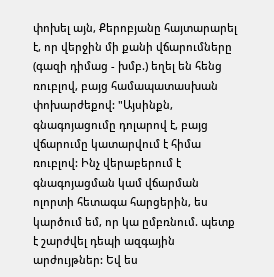փոխել այն, Քերոբյանը հայտարարել է, որ վերջին մի քանի վճարումները (գազի դիմաց - խմբ.) եղել են հենց ռուբլով, բայց համապատասխան փոխարժեքով: "Այսինքն, գնագոյացումը դոլարով է, բայց վճարումը կատարվում է հիմա ռուբլով: Ինչ վերաբերում է գնագոյացման կամ վճարման ոլորտի հետագա հարցերին, ես կարծում եմ, որ կա ըմբռնում. պետք է շարժվել դեպի ազգային արժույթներ: Եվ ես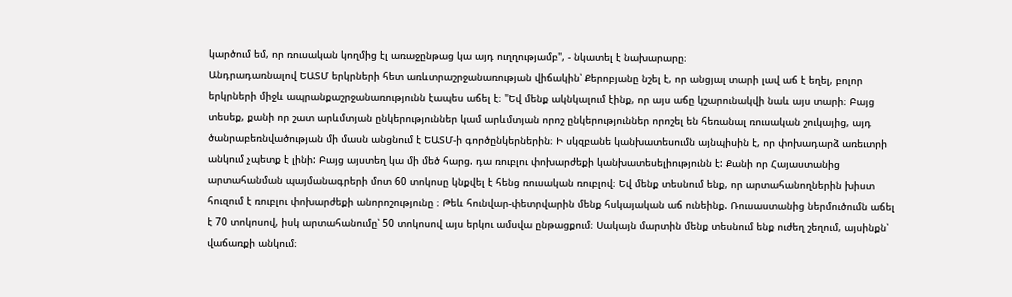կարծում եմ, որ ռուսական կողմից էլ առաջընթաց կա այդ ուղղությամբ", - նկատել է նախարարը։
Անդրադառնալով ԵԱՏՄ երկրների հետ առևտրաշրջանառության վիճակին՝ Քերոբյանը նշել է, որ անցյալ տարի լավ աճ է եղել, բոլոր երկրների միջև ապրանքաշրջանառությունն էապես աճել է։ "Եվ մենք ակնկալում էինք, որ այս աճը կշարունակվի նաև այս տարի։ Բայց տեսեք, քանի որ շատ արևմտյան ընկերություններ կամ արևմտյան որոշ ընկերություններ որոշել են հեռանալ ռուսական շուկայից, այդ ծանրաբեռնվածության մի մասն անցնում է ԵԱՏՄ-ի գործընկերներին։ Ի սկզբանե կանխատեսումն այնպիսին է, որ փոխադարձ առեւտրի անկում չպետք է լինի: Բայց այստեղ կա մի մեծ հարց. դա ռուբլու փոխարժեքի կանխատեսելիությունն է: Քանի որ Հայաստանից արտահանման պայմանագրերի մոտ 60 տոկոսը կնքվել է հենց ռուսական ռուբլով։ Եվ մենք տեսնում ենք, որ արտահանողներին խիստ հուզում է ռուբլու փոխարժեքի անորոշությունը ։ Թեև հունվար-փետրվարին մենք հսկայական աճ ունեինք. Ռուսաստանից ներմուծումն աճել է 70 տոկոսով, իսկ արտահանումը՝ 50 տոկոսով այս երկու ամսվա ընթացքում։ Սակայն մարտին մենք տեսնում ենք ուժեղ շեղում, այսինքն՝ վաճառքի անկում։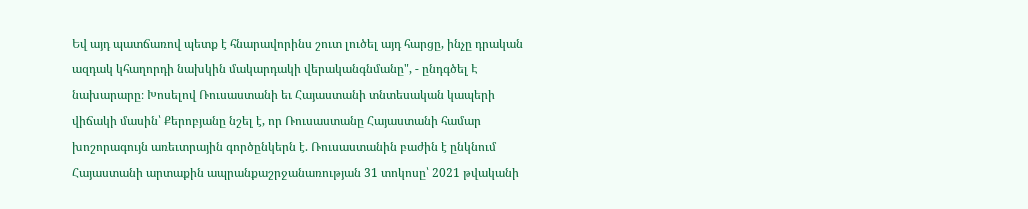Եվ այդ պատճառով պետք է հնարավորինս շուտ լուծել այդ հարցը, ինչը դրական ազդակ կհաղորդի նախկին մակարդակի վերականգնմանը", - ընդգծել Է նախարարը։ Խոսելով Ռուսաստանի եւ Հայաստանի տնտեսական կապերի վիճակի մասին՝ Քերոբյանը նշել է, որ Ռուսաստանը Հայաստանի համար խոշորագույն առեւտրային գործընկերն է. Ռուսաստանին բաժին է ընկնում Հայաստանի արտաքին ապրանքաշրջանառության 31 տոկոսը՝ 2021 թվականի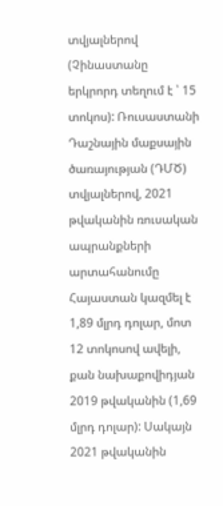տվյալներով (Չինաստանը երկրորդ տեղում է ՝ 15 տոկոս): Ռուսաստանի Դաշնային մաքսային ծառայության (ԴՄԾ) տվյալներով, 2021 թվականին ռուսական ապրանքների արտահանումը Հայաստան կազմել է 1,89 մլրդ դոլար, մոտ 12 տոկոսով ավելի, քան նախաքովիդյան 2019 թվականին (1,69 մլրդ դոլար): Սակայն 2021 թվականին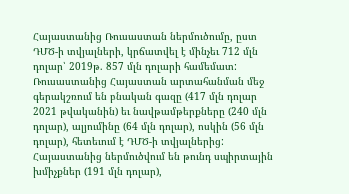Հայաստանից Ռուսաստան ներմուծումը, ըստ ԴՄԾ-ի տվյալների, կրճատվել է մինչեւ 712 մլն դոլար՝ 2019թ. 857 մլն դոլարի համեմատ: Ռուսաստանից Հայաստան արտահանման մեջ գերակշռում են բնական գազը (417 մլն դոլար 2021 թվականին) եւ նավթամթերքները (240 մլն դոլար), ալյումինը (64 մլն դոլար), ոսկին (56 մլն դոլար), հետեւում է ԴՄԾ-ի տվյալներից: Հայաստանից ներմուծվում են թունդ սպիրտային խմիչքներ (191 մլն դոլար),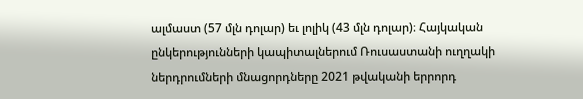ալմաստ (57 մլն դոլար) եւ լոլիկ (43 մլն դոլար)։ Հայկական ընկերությունների կապիտալներում Ռուսաստանի ուղղակի ներդրումների մնացորդները 2021 թվականի երրորդ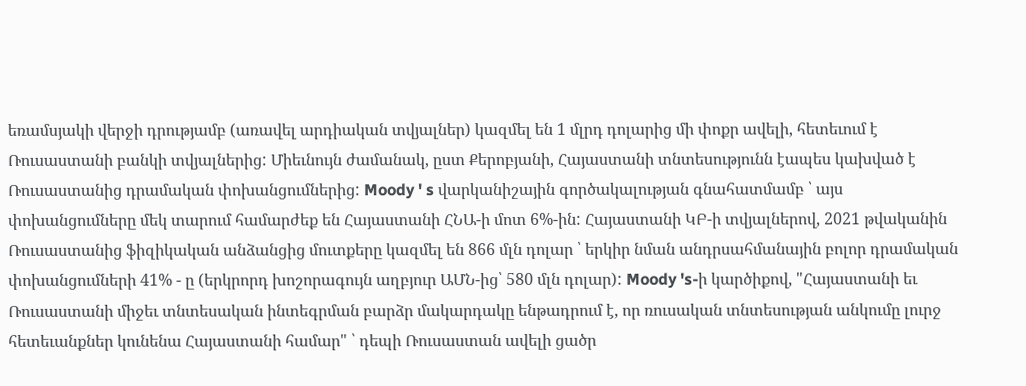եռամսյակի վերջի դրությամբ (առավել արդիական տվյալներ) կազմել են 1 մլրդ դոլարից մի փոքր ավելի, հետեւում է Ռուսաստանի բանկի տվյալներից: Միեւնույն ժամանակ, ըստ Քերոբյանի, Հայաստանի տնտեսությունն էապես կախված է Ռուսաստանից դրամական փոխանցումներից: Moody ' s վարկանիշային գործակալության գնահատմամբ ՝ այս փոխանցումները մեկ տարում համարժեք են Հայաստանի ՀՆԱ-ի մոտ 6%-ին: Հայաստանի ԿԲ-ի տվյալներով, 2021 թվականին Ռուսաստանից ֆիզիկական անձանցից մուտքերը կազմել են 866 մլն դոլար ՝ երկիր նման անդրսահմանային բոլոր դրամական փոխանցումների 41% - ը (երկրորդ խոշորագույն աղբյուր ԱՄՆ-ից՝ 580 մլն դոլար): Moody 's-ի կարծիքով, "Հայաստանի եւ Ռուսաստանի միջեւ տնտեսական ինտեգրման բարձր մակարդակը ենթադրում է, որ ռուսական տնտեսության անկումը լուրջ հետեւանքներ կունենա Հայաստանի համար" ՝ դեպի Ռուսաստան ավելի ցածր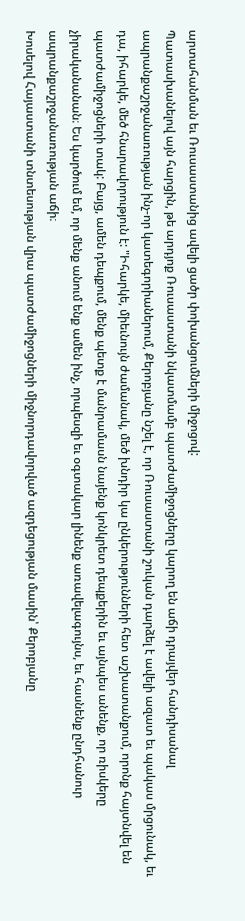արտահանման եւ Ռուսաստանից ավելի ցածր փոխանցումների միջոցով:
Պատասխանելով այն հարցին, թե արդյոք Ռուսաստանի նկատմամբ պատժամիջոցները կարող են աճի դրայվեր հանդիսանալ ապրանքաշրջանառության ինչ-որ կատեգորիաներում, Քերոբյանը նշել է, որ Ռուսաստանի շուկան դարձել է ավելի ազատ եւ պակաս մրցունակ, եւ դա, իհարկե, մեծ հնարավորություն է: "Իհարկե, միեւնույն ժամանակ, մեծ խնդիր կա ընկերությունների հետ աշխատանքում, որոնք հայտնվել են պատժամիջոցների տակ: Բայց, ամեն դեպքում, մենք պետք է մանրամասն նայենք կոնկրետ դեպքերին եւ այնպես անենք, որ ռիսկերը չիրականանան։ Ես կարծում եմ, որ մենք անում ենք ամեն ինչ, որպեսզի եւ օգտակար լինենք առավելագույնս, եւ հասնենք ընդհանուր ապրանքաշրջանառության աճի։
Խոսելով Հայաստանի տնտեսության վրա պատժամիջոցների միջնորդավորված ազդեցության մասին՝ Քերոբյանը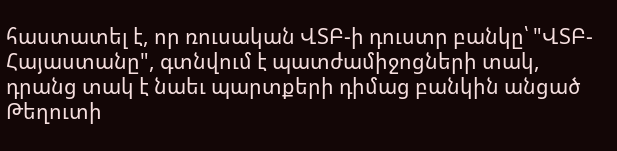հաստատել է, որ ռուսական ՎՏԲ-ի դուստր բանկը՝ "ՎՏԲ-Հայաստանը", գտնվում է պատժամիջոցների տակ, դրանց տակ է նաեւ պարտքերի դիմաց բանկին անցած Թեղուտի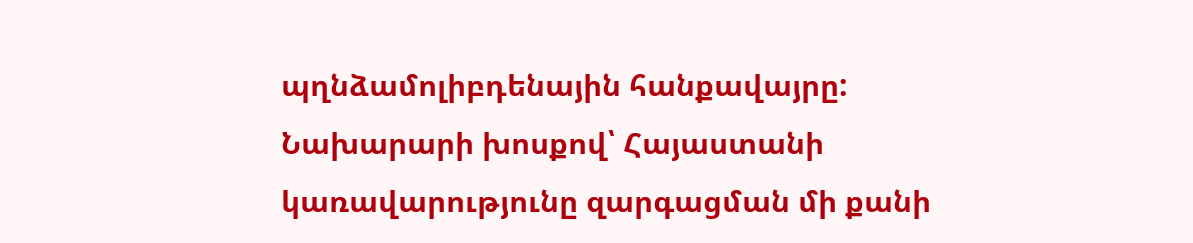պղնձամոլիբդենային հանքավայրը: Նախարարի խոսքով՝ Հայաստանի կառավարությունը զարգացման մի քանի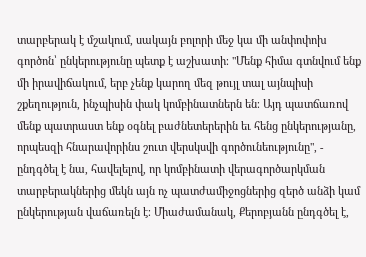տարբերակ է մշակում, սակայն բոլորի մեջ կա մի անփոփոխ գործոն՝ ընկերությունը պետք է աշխատի։ "Մենք հիմա գտնվում ենք մի իրավիճակում, երբ չենք կարող մեզ թույլ տալ այնպիսի շքեղություն, ինչպիսին փակ կոմբինատներն են։ Այդ պատճառով մենք պատրաստ ենք օգնել բաժնետերերին եւ հենց ընկերությանը, որպեսզի հնարավորինս շուտ վերսկսվի գործունեությունը", - ընդգծել է նա, հավելելով, որ կոմբինատի վերագործարկման տարբերակներից մեկն այն ոչ պատժամիջոցներից զերծ անձի կամ ընկերության վաճառելն է։ Միաժամանակ, Քերոբյանն ընդգծել է,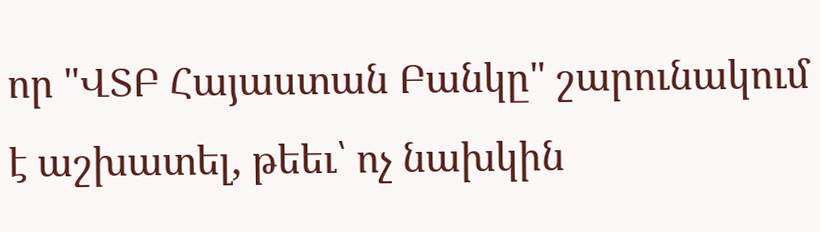որ "ՎՏԲ Հայաստան Բանկը" շարունակում է աշխատել, թեեւ՝ ոչ նախկին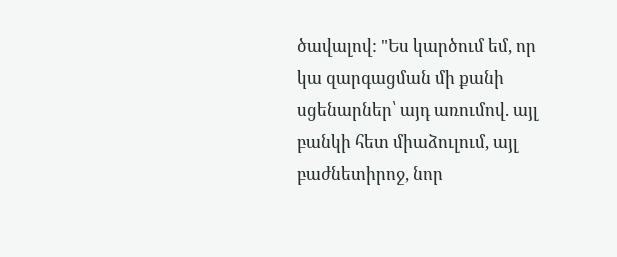ծավալով: "Ես կարծում եմ, որ կա զարգացման մի քանի սցենարներ՝ այդ առումով. այլ բանկի հետ միաձուլում, այլ բաժնետիրոջ, նոր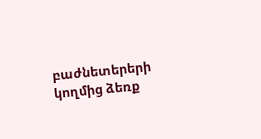բաժնետերերի կողմից ձեռք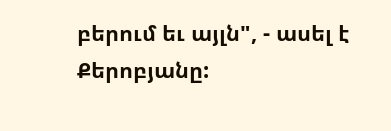բերում եւ այլն", - ասել է Քերոբյանը: